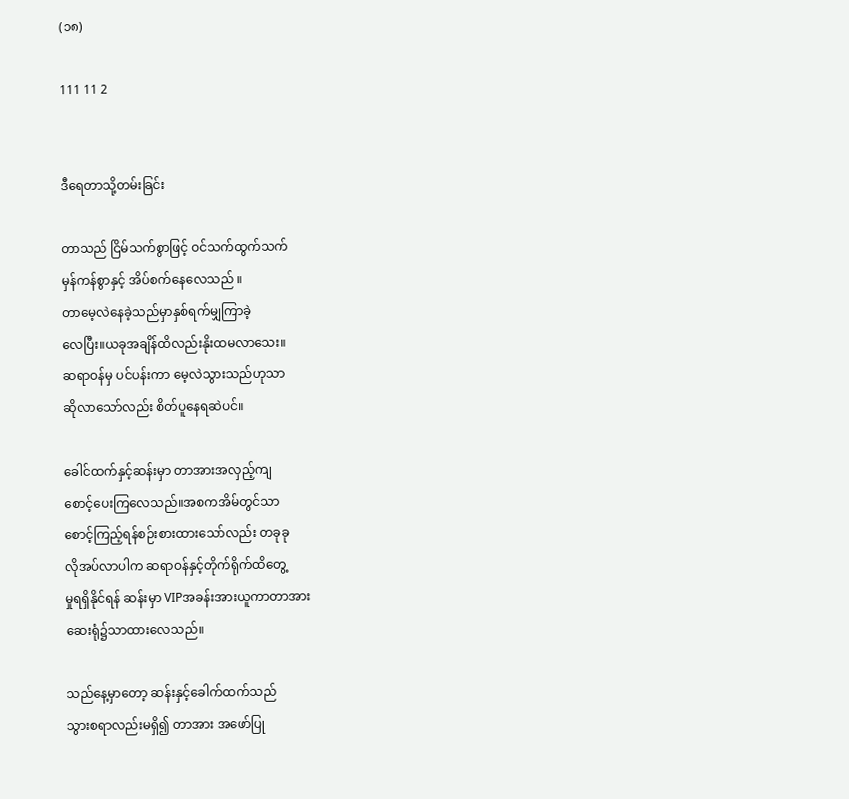(၁၈)

111 11 2


ဒီရေတာသို့တမ်းခြင်း

တာသည် ငြိမ်သက်စွာဖြင့် ဝင်သက်ထွက်သက်
မှန်ကန်စွာနှင့် အိပ်စက်နေလေသည် ။
တာမေ့လဲနေခဲ့သည်မှာနှစ်ရက်မျှကြာခဲ့
လေပြီး။ယခုအချိန်ထိလည်းနိုးထမလာသေး။
ဆရာဝန်မှ ပင်ပန်းကာ မေ့လဲသွားသည်ဟုသာ
ဆိုလာသော်လည်း စိတ်ပူနေရဆဲပင်။

ခေါင်ထက်နှင့်ဆန်းမှာ တာအားအလှည့်ကျ
စောင့်ပေးကြလေသည်။အစကအိမ်တွင်သာ
စောင့်ကြည့်ရန်စဉ်းစားထားသော်လည်း တခုခု
လိုအပ်လာပါက ဆရာဝန်နှင့်တိုက်ရိုက်ထိတွေ့
မှုရရှိနိုင်ရန် ဆန်းမှာ VIPအခန်းအားယူကာတာအား
ဆေးရုံ၌သာထားလေသည်။

သည်နေ့မှာတော့ ဆန်းနှင့်ခေါက်ထက်သည်
သွားစရာလည်းမရှိ၍ တာအား အဖော်ပြု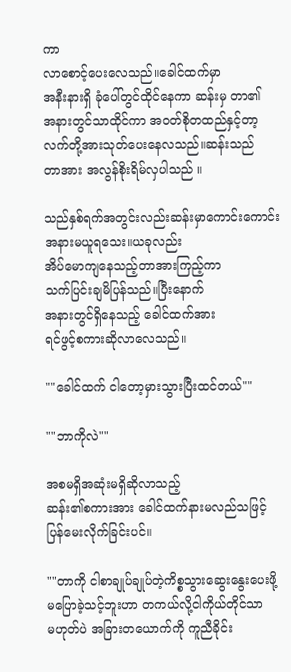ကာ
လာစောင့်ပေးလေသည်။ခေါင်ထက်မှာ
အနီးနားရှိ ခုံပေါ်တွင်ထိုင်နေကာ ဆန်းမှ တာ၏
အနားတွင်သာထိုင်ကာ အဝတ်စိုတထည်နှင့်တာ့
လက်တို့အားသုတ်ပေးနေလသည်။ဆန်းသည်
တာအား အလွန်စိုးရိမ်လှပါသည် ။

သည်နှစ်ရက်အတွင်းလည်းဆန်းမှာကောင်းကောင်း
အနားမယူရသေး။ယခုလည်း
အိပ်မောကျနေသည့်တာအားကြည့်ကာ
သက်ပြင်းချမိပြန်သည်။ပြီးနောက်
အနားတွင်ရှိနေသည့် ခေါင်ထက်အား
ရင်ဖွင့်စကားဆိုလာလေသည်။

""ခေါင်ထက် ငါတော့မှားသွားပြီးထင်တယ်""

""ဘာကိုလဲ""

အစမရှိအဆုံးမရှိဆိုလာသည့်
ဆန်း၏စကားအား ခေါင်ထက်နားမလည်သဖြင့်
ပြန်မေးလိုက်ခြင်းပင်။

""တာကို ငါစာချုပ်ချုပ်တဲ့ကိစ္စသွားဆွေးနွေးပေးဖို့
မပြောခဲ့သင့်ဘူးဟာ တကယ်လို့ငါကိုယ်တိုင်သာ
မဟုတ်ပဲ အခြားတယောက်ကို ကူညီခိုင်း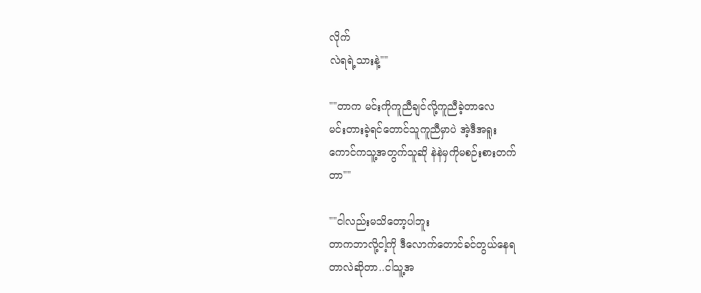လိုက်
လဲရရဲ့သားနဲ့""

""တာက မင်းကိုကူညီချင်လို့ကူညီခဲ့တာလေ
မင်းတားခဲ့ရင်တောင်သူကူညီမှာပဲ အဲ့ဒီအရူး
ကောင်ကသူ့အတွက်သူဆို နဲနဲမှကိုမစဉ်းစားတက်
တာ""

""ငါလည်းမသိတော့ပါဘူး
တာကဘာလို့ငါ့ကို ဒီလောက်တောင်ခင်တွယ်နေရ
တာလဲဆိုတာ..ငါသူ့အ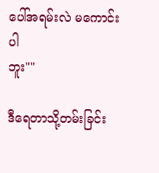ပေါ်အရမ်းလဲ မကောင်းပါ
ဘူး""

ဒီရေတာသို့တမ်းခြင်း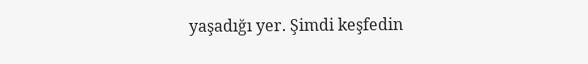yaşadığı yer. Şimdi keşfedin